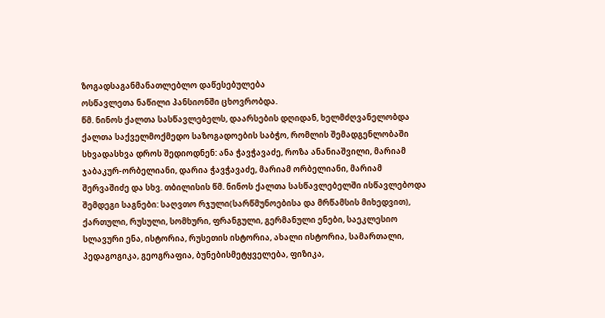ზოგადსაგანმანათლებლო დაწესებულება
ოსწავლეთა ნაწილი პანსიონში ცხოვრობდა.
წმ. ნინოს ქალთა სასწავლებელს, დაარსების დღიდან, ხელმძღვანელობდა ქალთა საქველმოქმედო საზოგადოების საბჭო, რომლის შემადგენლობაში სხვადასხვა დროს შედიოდნენ: ანა ჭავჭავაძე, როზა ანანიაშვილი, მარიამ ჯაბაკურ-ორბელიანი, დარია ჭავჭავაძე, მარიამ ორბელიანი, მარიამ შერვაშიძე და სხვ. თბილისის წმ. ნინოს ქალთა სასწავლებელში ისწავლებოდა შემდეგი საგნები: საღვთო რჯული(სარწმუნოებისა და მრწამსის მიხედვით), ქართული, რუსული, სომხური, ფრანგული, გერმანული ენები, საეკლესიო სლავური ენა, ისტორია, რუსეთის ისტორია, ახალი ისტორია, სამართალი, პედაგოგიკა, გეოგრაფია, ბუნებისმეტყველება, ფიზიკა,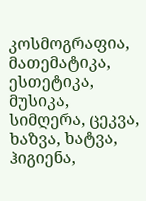კოსმოგრაფია, მათემატიკა, ესთეტიკა, მუსიკა, სიმღერა, ცეკვა, ხაზვა, ხატვა, ჰიგიენა,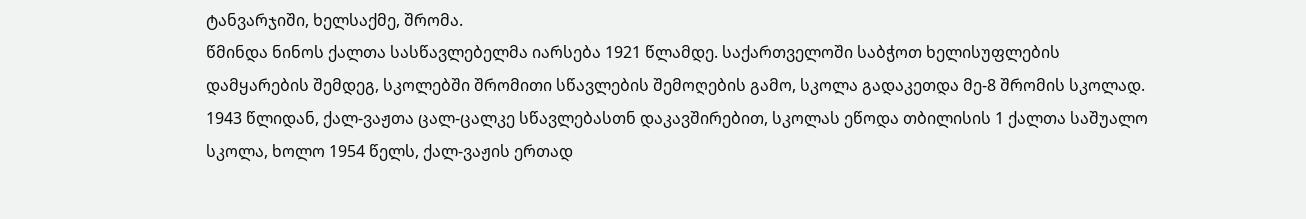ტანვარჯიში, ხელსაქმე, შრომა.
წმინდა ნინოს ქალთა სასწავლებელმა იარსება 1921 წლამდე. საქართველოში საბჭოთ ხელისუფლების დამყარების შემდეგ, სკოლებში შრომითი სწავლების შემოღების გამო, სკოლა გადაკეთდა მე-8 შრომის სკოლად.
1943 წლიდან, ქალ-ვაჟთა ცალ-ცალკე სწავლებასთნ დაკავშირებით, სკოლას ეწოდა თბილისის 1 ქალთა საშუალო სკოლა, ხოლო 1954 წელს, ქალ-ვაჟის ერთად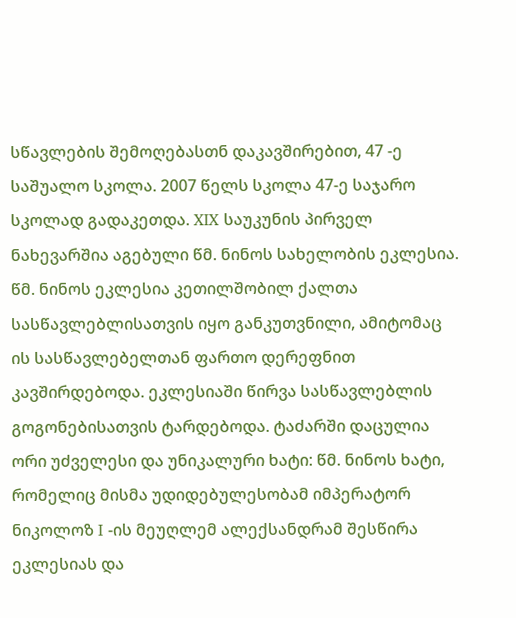სწავლების შემოღებასთნ დაკავშირებით, 47 -ე საშუალო სკოლა. 2007 წელს სკოლა 47-ე საჯარო სკოლად გადაკეთდა. XIX საუკუნის პირველ ნახევარშია აგებული წმ. ნინოს სახელობის ეკლესია. წმ. ნინოს ეკლესია კეთილშობილ ქალთა სასწავლებლისათვის იყო განკუთვნილი, ამიტომაც ის სასწავლებელთან ფართო დერეფნით კავშირდებოდა. ეკლესიაში წირვა სასწავლებლის გოგონებისათვის ტარდებოდა. ტაძარში დაცულია ორი უძველესი და უნიკალური ხატი: წმ. ნინოს ხატი, რომელიც მისმა უდიდებულესობამ იმპერატორ ნიკოლოზ I -ის მეუღლემ ალექსანდრამ შესწირა ეკლესიას და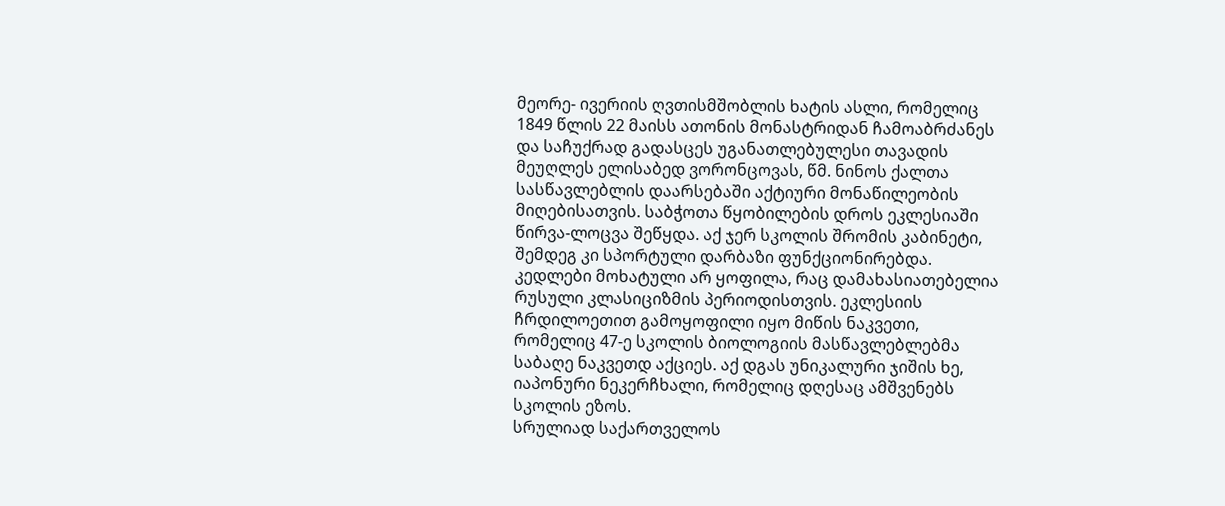მეორე- ივერიის ღვთისმშობლის ხატის ასლი, რომელიც 1849 წლის 22 მაისს ათონის მონასტრიდან ჩამოაბრძანეს და საჩუქრად გადასცეს უგანათლებულესი თავადის მეუღლეს ელისაბედ ვორონცოვას, წმ. ნინოს ქალთა სასწავლებლის დაარსებაში აქტიური მონაწილეობის მიღებისათვის. საბჭოთა წყობილების დროს ეკლესიაში წირვა-ლოცვა შეწყდა. აქ ჯერ სკოლის შრომის კაბინეტი, შემდეგ კი სპორტული დარბაზი ფუნქციონირებდა. კედლები მოხატული არ ყოფილა, რაც დამახასიათებელია რუსული კლასიციზმის პერიოდისთვის. ეკლესიის ჩრდილოეთით გამოყოფილი იყო მიწის ნაკვეთი, რომელიც 47-ე სკოლის ბიოლოგიის მასწავლებლებმა საბაღე ნაკვეთდ აქციეს. აქ დგას უნიკალური ჯიშის ხე, იაპონური ნეკერჩხალი, რომელიც დღესაც ამშვენებს სკოლის ეზოს.
სრულიად საქართველოს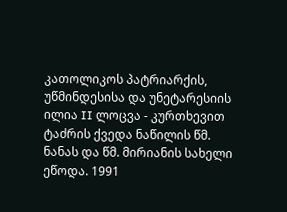კათოლიკოს პატრიარქის, უწმინდესისა და უნეტარესიის ილია II ლოცვა - კურთხევით ტაძრის ქვედა ნაწილის წმ. ნანას და წმ. მირიანის სახელი ეწოდა. 1991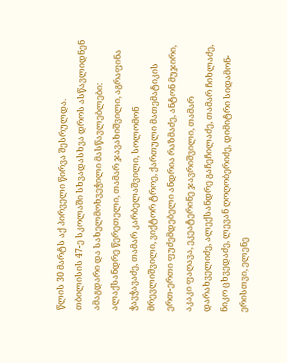წლის 30 მარტს აქ პირველი წირვა შესრულდა.
თბილისის 47-ე სკოლაში სხვადასხვა დროს ასწავლიდნენ ამაგდარი და სახელმოხვეჭილი მასწავლებლები: ალაქსანდრე წერეთელი, თამარ ჯავახიშვილი, აგრაფინა ჭავჭავაძე, თამარ კარბელაშვილი, სოლომონ მრევლიშვილი, ვიქტორ ტროე, ქართული მათემატიკის ერთ-ერთი ფუძემდებელი ანდრია რაზმაძე, ანტონ მუჯირი, აკაკი ფაღავა, ეკეატერინე ჯავრიშვილი, თამარ დარახველიძე, ალექსანდრე გაჩეჩილაძე, თამარ ჩიხლაძე, ნიკო ცხვედაძე, ლევან ღოღობერიძე, დიმიტრი სიდამონ-ერისთვი, ელენე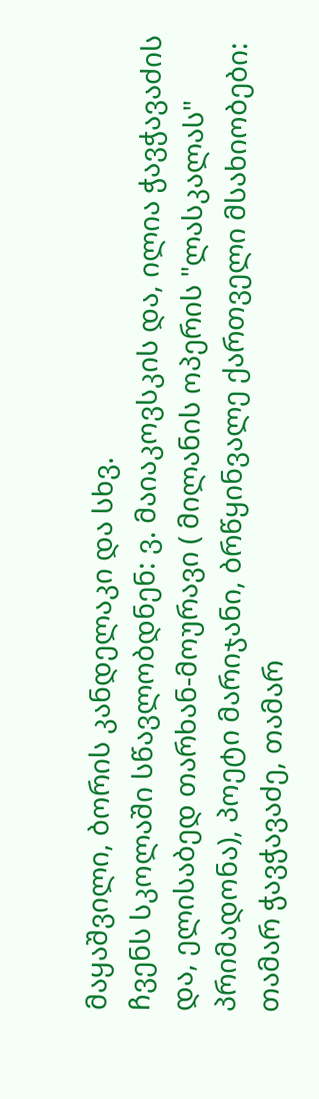მაყაშვილი, ბორის კანდელაკი და სხვ.
ჩვენს სკოლაში სწავლობდნენ: ვ. მაიაკოვსკის და, ილია ჭავჭავაძის და, ელისაბედ თარხან-მოურავი ( მილანის ოპერის "ლასკალას" პრიმადონა), პოეტი მარიჯანი, ბრწყინვალე ქართველი მსახიობები: თამარ ჭავჭავაძე, თამარ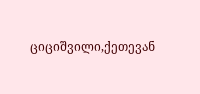ციციშვილი,ქეთევან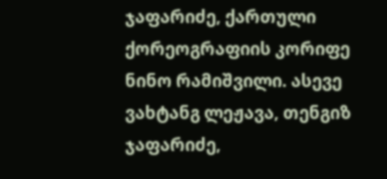ჯაფარიძე, ქართული ქორეოგრაფიის კორიფე ნინო რამიშვილი. ასევე ვახტანგ ლეჟავა, თენგიზ ჯაფარიძე,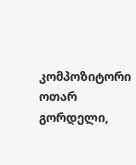კომპოზიტორი ოთარ გორდელი,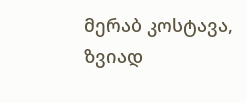მერაბ კოსტავა, ზვიად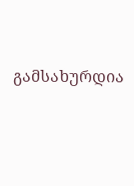გამსახურდია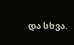და სხვა.